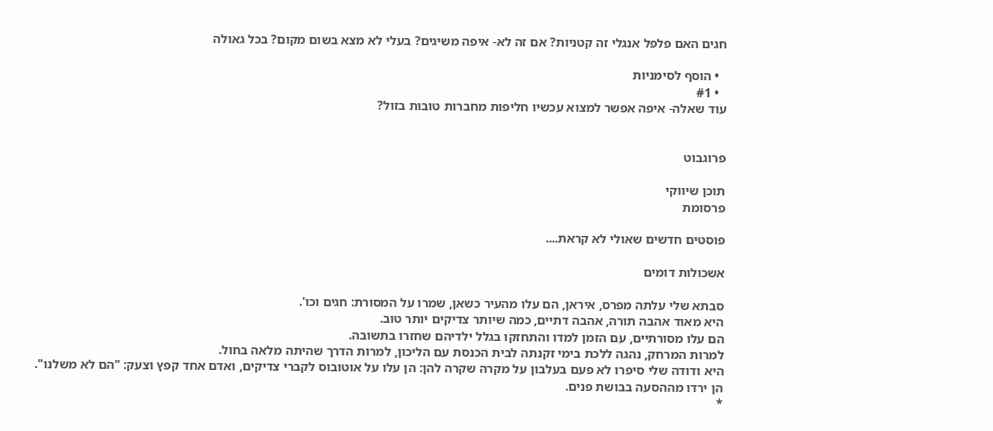חגים האם פלפל אנגלי זה קטניות? אם זה לא- איפה משיגים? בעלי לא מצא בשום מקום? בכל גאולה

  • הוסף לסימניות
  • #1
עוד שאלה- איפה אפשר למצוא עכשיו חליפות מחברות טובות בזול?


פרוגבוט

תוכן שיווקי
פרסומת

פוסטים חדשים שאולי לא קראת....

אשכולות דומים

סבתא שלי עלתה מפרס, איראן, הם עלו מהעיר כשאן, שמרו על המסורת: חגים וכו'.
היא מאוד אהבה תורה, אהבה דתיים, כמה שיותר צדיקים יותר טוב.
הם עלו מסורתיים, עם הזמן למדו והתחזקו בגלל ילדיהם שחזרו בתשובה.
למרות המרחק, נהגה ללכת בימי זקנתה לבית הכנסת עם הליכון, למרות הדרך שהיתה מלאה בחול.
היא ודודה שלי סיפרו לא פעם בעלבון על מקרה שקרה להן: הן עלו על אוטובוס לקברי צדיקים, ואדם אחד קפץ וצעק: "הם לא משלנו".
הן ירדו מההסעה בבושת פנים.
*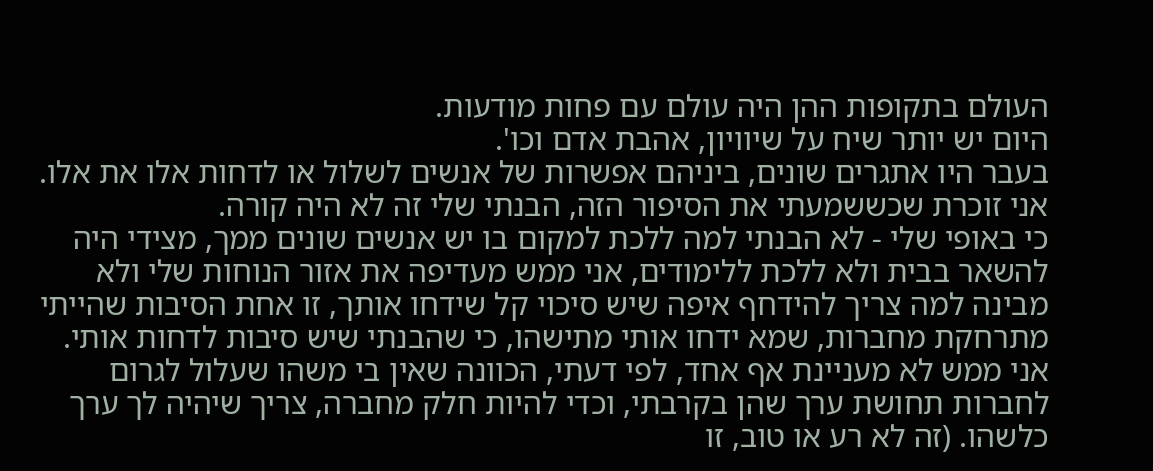העולם בתקופות ההן היה עולם עם פחות מודעות.
היום יש יותר שיח על שיוויון, אהבת אדם וכו'.
בעבר היו אתגרים שונים, ביניהם אפשרות של אנשים לשלול או לדחות אלו את אלו.
אני זוכרת שכששמעתי את הסיפור הזה, הבנתי שלי זה לא היה קורה.
כי באופי שלי - לא הבנתי למה ללכת למקום בו יש אנשים שונים ממך, מצידי היה להשאר בבית ולא ללכת ללימודים, אני ממש מעדיפה את אזור הנוחות שלי ולא מבינה למה צריך להידחף איפה שיש סיכוי קל שידחו אותך, זו אחת הסיבות שהייתי מתרחקת מחברות, שמא ידחו אותי מתישהו, כי שהבנתי שיש סיבות לדחות אותי.
אני ממש לא מעניינת אף אחד, לפי דעתי, הכוונה שאין בי משהו שעלול לגרום לחברות תחושת ערך שהן בקרבתי, וכדי להיות חלק מחברה, צריך שיהיה לך ערך כלשהו. (זה לא רע או טוב, זו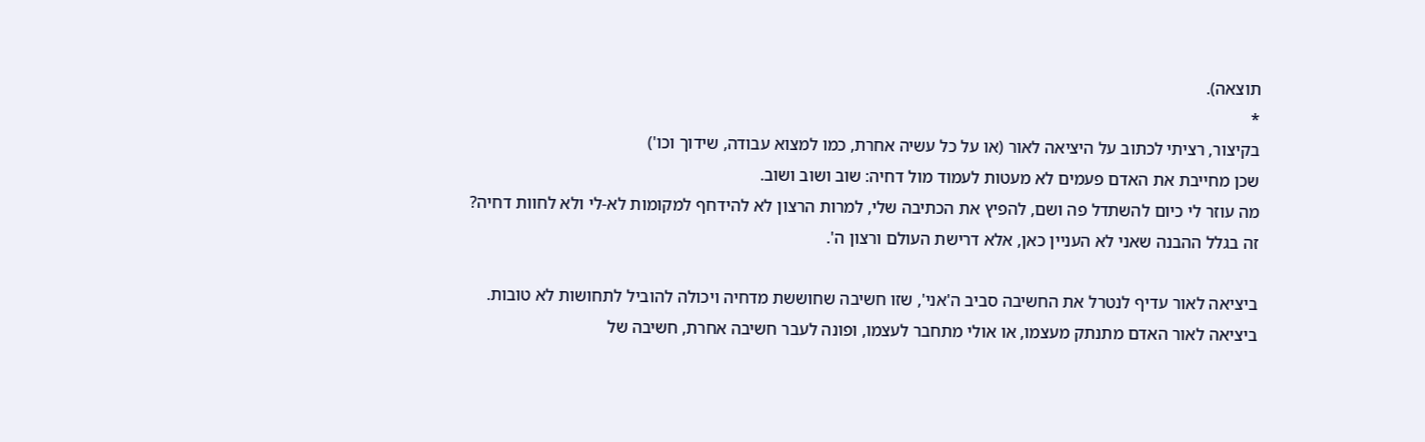תוצאה).
*
בקיצור, רציתי לכתוב על היציאה לאור (או על כל עשיה אחרת, כמו למצוא עבודה, שידוך וכו')
שכן מחייבת את האדם פעמים לא מעטות לעמוד מול דחיה: שוב ושוב ושוב.
מה עוזר לי כיום להשתדל פה ושם, להפיץ את הכתיבה שלי, למרות הרצון לא להידחף למקומות לא-לי ולא לחוות דחיה?
זה בגלל ההבנה שאני לא העניין כאן, אלא דרישת העולם ורצון ה'.

ביציאה לאור עדיף לנטרל את החשיבה סביב ה'אני', שזו חשיבה שחוששת מדחיה ויכולה להוביל לתחושות לא טובות.
ביציאה לאור האדם מתנתק מעצמו, או אולי מתחבר לעצמו, ופונה לעבר חשיבה אחרת, חשיבה של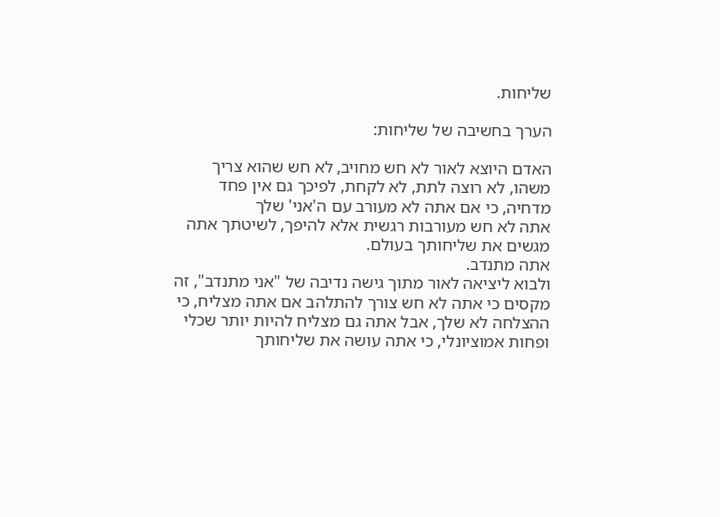שליחות.

הערך בחשיבה של שליחות:

האדם היוצא לאור לא חש מחויב, לא חש שהוא צריך משהו, לא רוצה לתת, לא לקחת, לפיכך גם אין פחד מדחיה, כי אם אתה לא מעורב עם ה'אני' שלך
אתה לא חש מעורבות רגשית אלא להיפך, לשיטתך אתה מגשים את שליחותך בעולם.
אתה מתנדב.
ולבוא ליציאה לאור מתוך גישה נדיבה של "אני מתנדב", זה מקסים כי אתה לא חש צורך להתלהב אם אתה מצליח, כי ההצלחה לא שלך, אבל אתה גם מצליח להיות יותר שכלי ופחות אמוציונלי, כי אתה עושה את שליחותך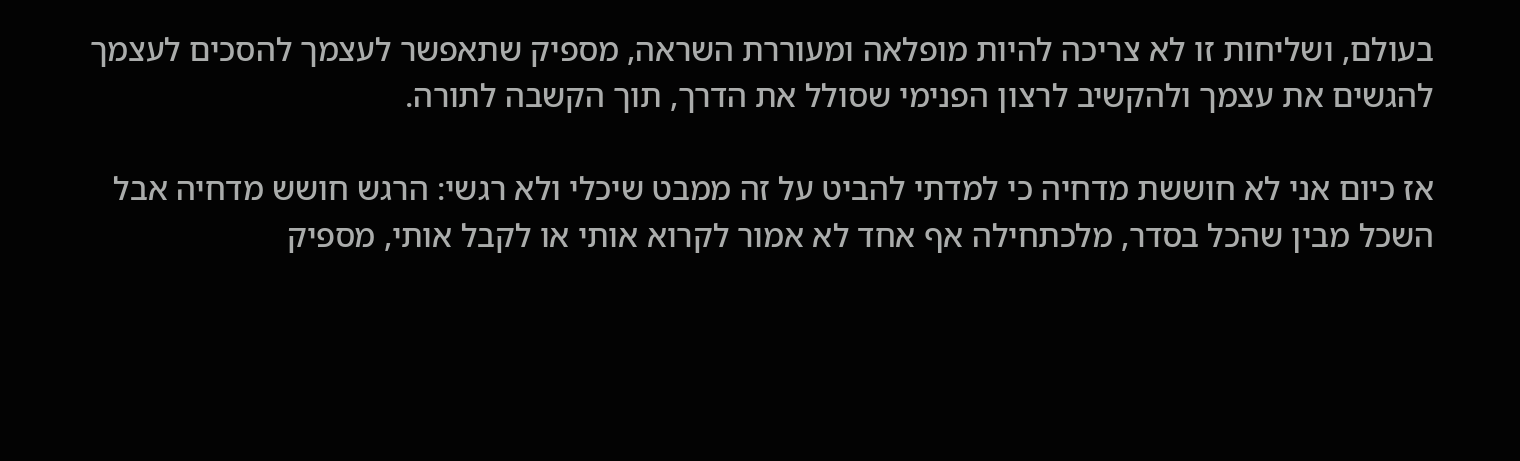בעולם, ושליחות זו לא צריכה להיות מופלאה ומעוררת השראה, מספיק שתאפשר לעצמך להסכים לעצמך להגשים את עצמך ולהקשיב לרצון הפנימי שסולל את הדרך, תוך הקשבה לתורה.

אז כיום אני לא חוששת מדחיה כי למדתי להביט על זה ממבט שיכלי ולא רגשי: הרגש חושש מדחיה אבל השכל מבין שהכל בסדר, מלכתחילה אף אחד לא אמור לקרוא אותי או לקבל אותי, מספיק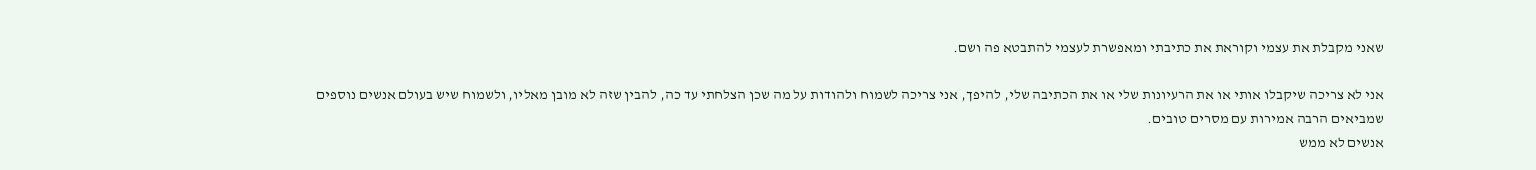שאני מקבלת את עצמי וקוראת את כתיבתי ומאפשרת לעצמי להתבטא פה ושם.

אני לא צריכה שיקבלו אותי או את הרעיונות שלי או את הכתיבה שלי, להיפך, אני צריכה לשמוח ולהודות על מה שכן הצלחתי עד כה, להבין שזה לא מובן מאליו, ולשמוח שיש בעולם אנשים נוספים שמביאים הרבה אמירות עם מסרים טובים.
אנשים לא ממש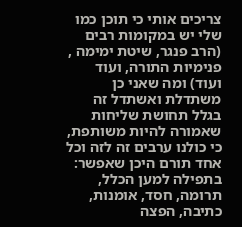צריכים אותי כי תוכן כמו שלי יש במקומות רבים (הרב פנגר, שיטת ימימה , פנימיות התורה, ועוד ועוד) ומה שאני כן משתדלת ואשתדל זה בגלל תחושת שליחות שאמורה להיות משותפת, כי כולנו ערבים זה לזה וכל אחד תורם היכן שאפשר: בתפילה למען הכלל, תרומה, חסד, אומנות, כתיבה, הפצה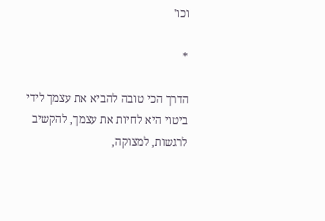וכו'

*

הדרך הכי טובה להביא את עצמך לידי ביטוי היא לחיות את עצמך, להקשיב לרגשות, למצוקה,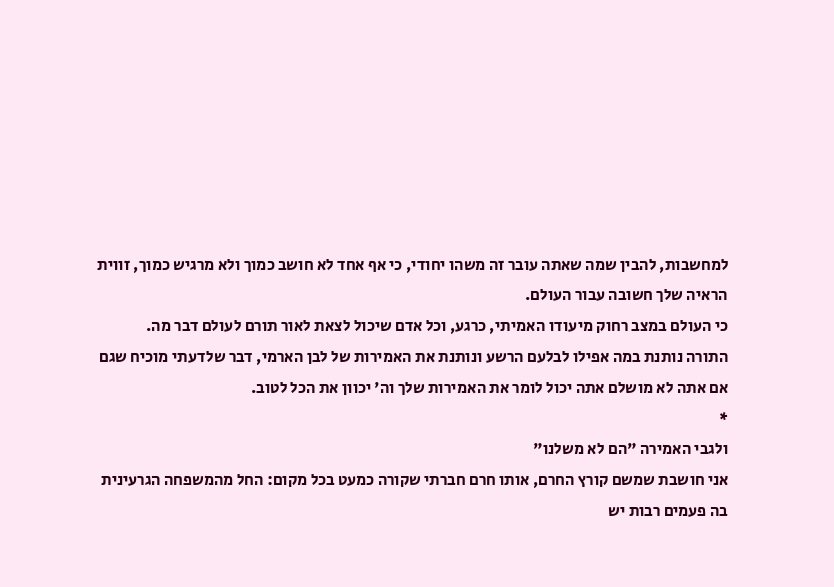למחשבות, להבין שמה שאתה עובר זה משהו יחודי, כי אף אחד לא חושב כמוך ולא מרגיש כמוך, זווית הראיה שלך חשובה עבור העולם.
כי העולם במצב רחוק מיעודו האמיתי, כרגע, וכל אדם שיכול לצאת לאור תורם לעולם דבר מה.
התורה נותנת במה אפילו לבלעם הרשע ונותנת את האמירות של לבן הארמי, דבר שלדעתי מוכיח שגם אם אתה לא מושלם אתה יכול לומר את האמירות שלך וה' יכוון את הכל לטוב.
*
ולגבי האמירה "הם לא משלנו"
אני חושבת שמשם קורץ החרם, אותו חרם חברתי שקורה כמעט בכל מקום: החל מהמשפחה הגרעינית בה פעמים רבות יש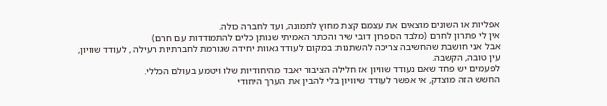אפליות או השונים מוצאים את עצמם קצת מחוץ לתמונה, ועד לחברה כולה.
אין לי פתרון לחרם (מלבד הספרון דובי שיר והכתר האמיתי שנותן כלים להתמודדות עם חרם)
אבל אני חושבת שהחשיבה צריכה להשתנות: במקום לעודד גאוות יחידה שגורמת לחברתיות רעילה , לעודד שוויון, עין טובה, הקשבה.
לפעמים יש פחד שאם נעודד שוויון אז חלילה הציבור יאבד מהיחודיות שלו ויטמע בעולם הכללי.
החשש הזה מוצדק, אי אפשר לעודד שיוויון בלי להבין את הערך היחודי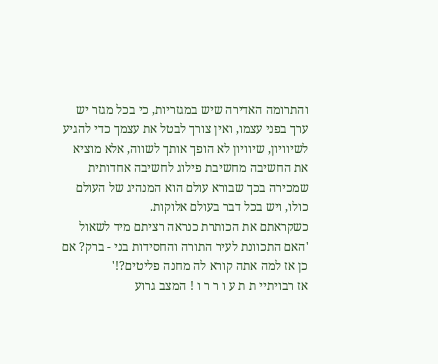והתרומה האדירה שיש במגזריות, כי בכל מגזר יש ערך בפני עצמו, ואין צורך לבטל את עצמך כדי להגיע לשיוויון, שיוויון לא הופך אותך לשווה, אלא מוציא את החשיבה מחשיבת פילוג לחשיבה אחדותית שמכירה בכך שבורא עולם הוא המנהיג של העולם כולו, ויש בכל דבר בעולם אלוקות.
כשקראתם את הכותרת כנראה רציתם מיד לשאול 'האם התכוונת לעיר התורה והחסידות בני - ברק? אם כן אז למה אתה קורא לה מחנה פליטים?!'
אז רבויתיי ת ת ע ו ר ר ו ! המצב גרוע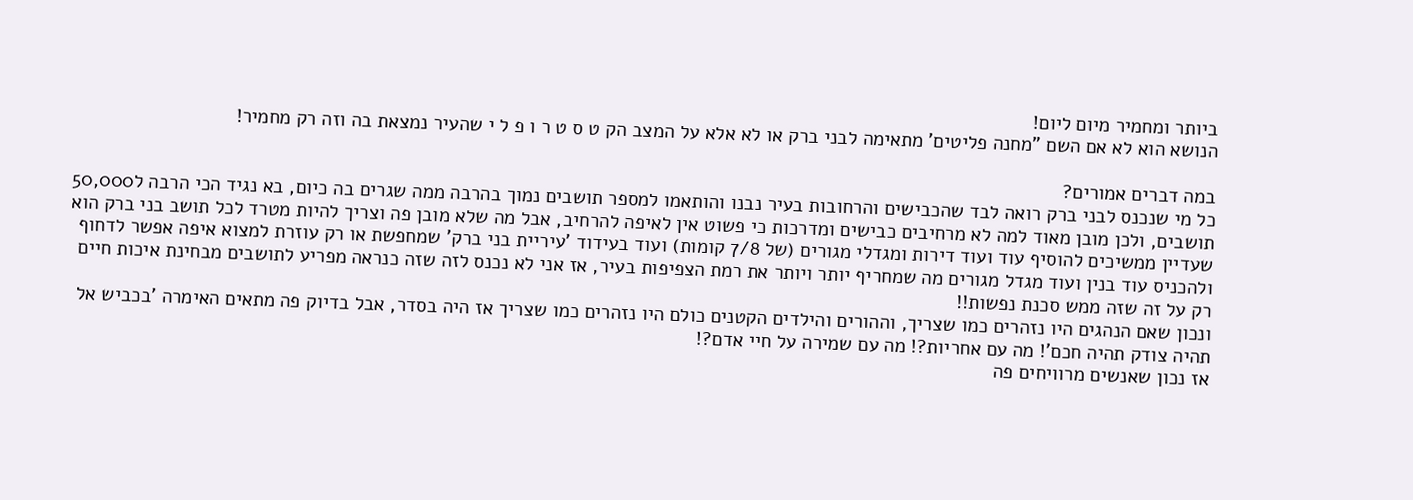ביותר ומחמיר מיום ליום!
הנושא הוא לא אם השם "מחנה פליטים' מתאימה לבני ברק או לא אלא על המצב הק ט ס ט ר ו פ ל י שהעיר נמצאת בה וזה רק מחמיר!

במה דברים אמורים?
כל מי שנכנס לבני ברק רואה לבד שהכבישים והרחובות בעיר נבנו והותאמו למספר תושבים נמוך בהרבה ממה שגרים בה כיום, בא נגיד הכי הרבה ל50,000 תושבים, ולכן מובן מאוד למה לא מרחיבים כבישים ומדרכות כי פשוט אין לאיפה להרחיב, אבל מה שלא מובן פה וצריך להיות מטרד לכל תושב בני ברק הוא שעדיין ממשיכים להוסיף עוד ועוד דירות ומגדלי מגורים (של 7/8 קומות) ועוד בעידוד 'עיריית בני ברק' שמחפשת או רק עוזרת למצוא איפה אפשר לדחוף ולהכניס עוד בנין ועוד מגדל מגורים מה שמחריף יותר ויותר את רמת הצפיפות בעיר, אז אני לא נכנס לזה שזה כנראה מפריע לתושבים מבחינת איכות חיים רק על זה שזה ממש סכנת נפשות!!
ונכון שאם הנהגים היו נזהרים כמו שצריך, וההורים והילדים הקטנים כולם היו נזהרים כמו שצריך אז היה בסדר, אבל בדיוק פה מתאים האימרה 'בכביש אל תהיה צודק תהיה חכם'! מה עם אחריות?! מה עם שמירה על חיי אדם?!
אז נכון שאנשים מרוויחים פה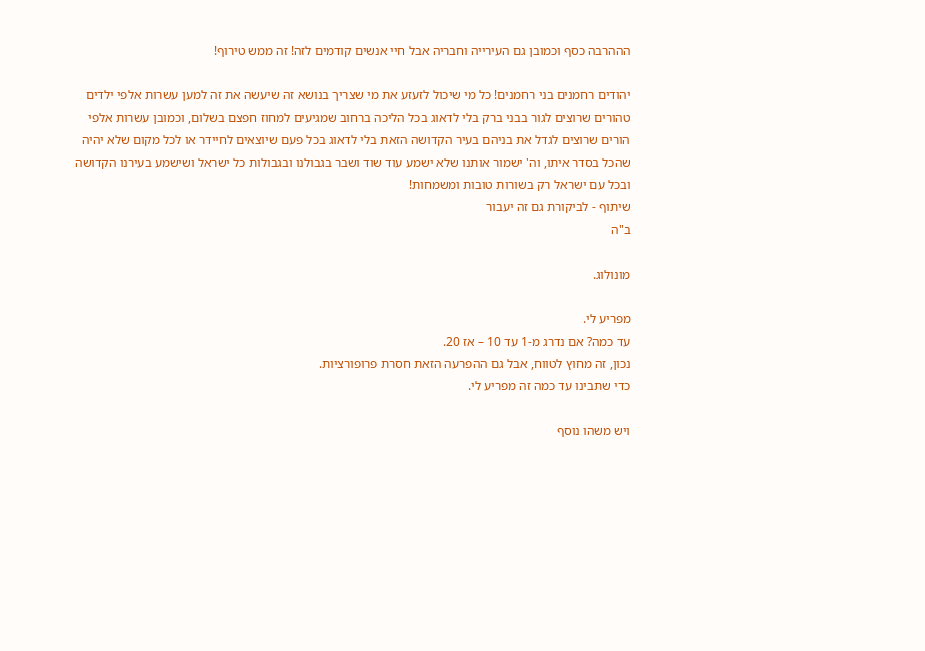הההרבה כסף וכמובן גם העירייה וחבריה אבל חיי אנשים קודמים לזה! זה ממש טירוף!

יהודים רחמנים בני רחמנים! כל מי שיכול לזעזע את מי שצריך בנושא זה שיעשה את זה למען עשרות אלפי ילדים טהורים שרוצים לגור בבני ברק בלי לדאוג בכל הליכה ברחוב שמגיעים למחוז חפצם בשלום, וכמובן עשרות אלפי הורים שרוצים לגדל את בניהם בעיר הקדושה הזאת בלי לדאוג בכל פעם שיוצאים לחיידר או לכל מקום שלא יהיה שהכל בסדר איתו, וה' ישמור אותנו שלא ישמע עוד שוד ושבר בגבולנו ובגבולות כל ישראל ושישמע בעירנו הקדושה ובכל עם ישראל רק בשורות טובות ומשמחות!
שיתוף - לביקורת גם זה יעבור
ב"ה

מונולוג.

מפריע לי.
עד כמה? אם נדרג מ-1 עד 10 – אז 20.
נכון, זה מחוץ לטווח, אבל גם ההפרעה הזאת חסרת פרופורציות.
כדי שתבינו עד כמה זה מפריע לי.

ויש משהו נוסף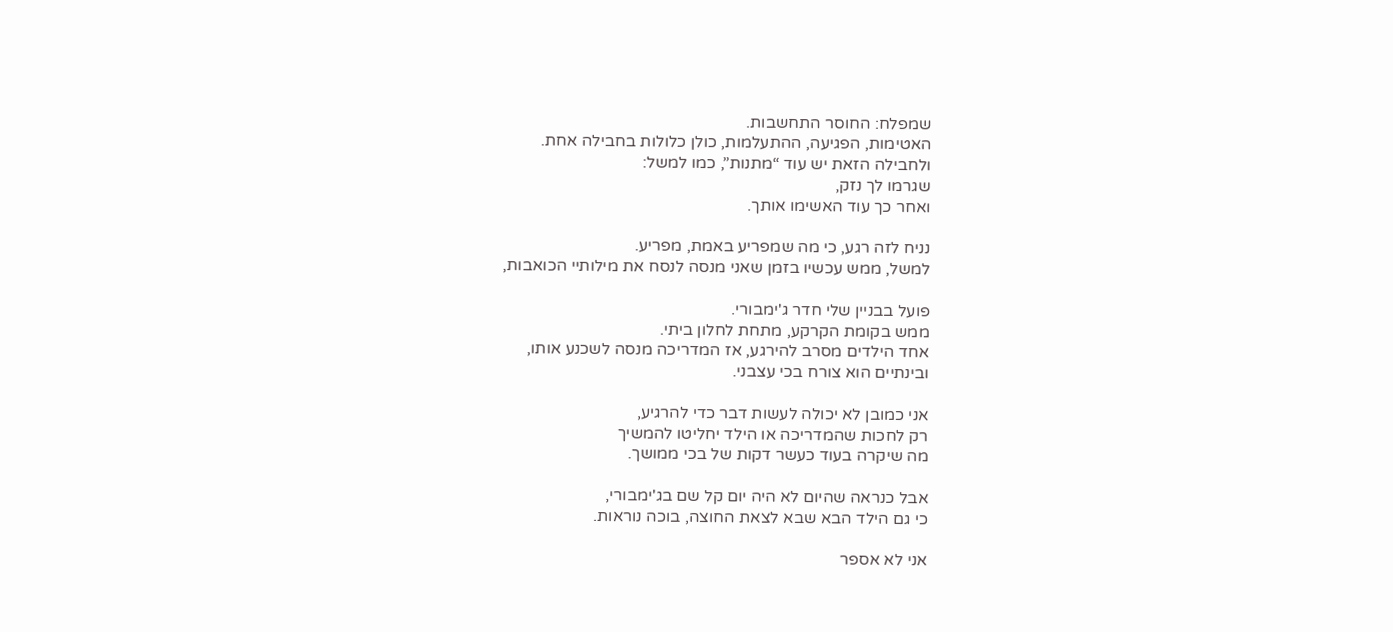שמפלח: החוסר התחשבות.
האטימות, הפגיעה, ההתעלמות, כולן כלולות בחבילה אחת.
ולחבילה הזאת יש עוד “מתנות”, כמו למשל:
שגרמו לך נזק,
ואחר כך עוד האשימו אותך.

נניח לזה רגע, כי מה שמפריע באמת, מפריע.
למשל, ממש עכשיו בזמן שאני מנסה לנסח את מילותיי הכואבות,

פועל בבניין שלי חדר ג'ימבורי.
ממש בקומת הקרקע, מתחת לחלון ביתי.
אחד הילדים מסרב להירגע, אז המדריכה מנסה לשכנע אותו,
ובינתיים הוא צורח בכי עצבני.

אני כמובן לא יכולה לעשות דבר כדי להרגיע,
רק לחכות שהמדריכה או הילד יחליטו להמשיך
מה שיקרה בעוד כעשר דקות של בכי ממושך.

אבל כנראה שהיום לא היה יום קל שם בג'ימבורי,
כי גם הילד הבא שבא לצאת החוצה, בוכה נוראות.

אני לא אספר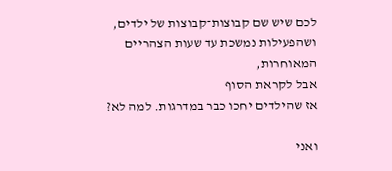לכם שיש שם קבוצות־קבוצות של ילדים,
ושהפעילות נמשכת עד שעות הצהריים המאוחרות,
אבל לקראת הסוף
אז שהילדים יחכו כבר במדרגות. למה לא?

ואני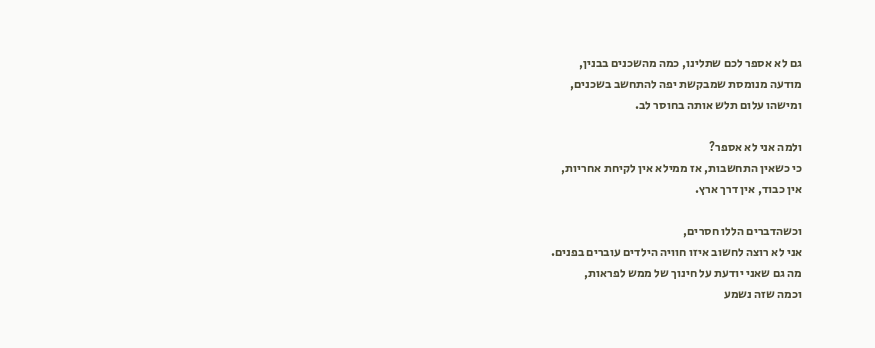גם לא אספר לכם שתלינו, כמה מהשכנים בבנין,
מודעה מנומסת שמבקשת יפה להתחשב בשכנים,
ומישהו עלום תלש אותה בחוסר לב.

ולמה אני לא אספר?
כי כשאין התחשבות, אז ממילא אין לקיחת אחריות,
אין כבוד, אין דרך ארץ.

וכשהדברים הללו חסרים,
אני לא רוצה לחשוב איזו חוויה הילדים עוברים בפנים.
מה גם שאני יודעת על חינוך של ממש לפראות,
וכמה שזה נשמע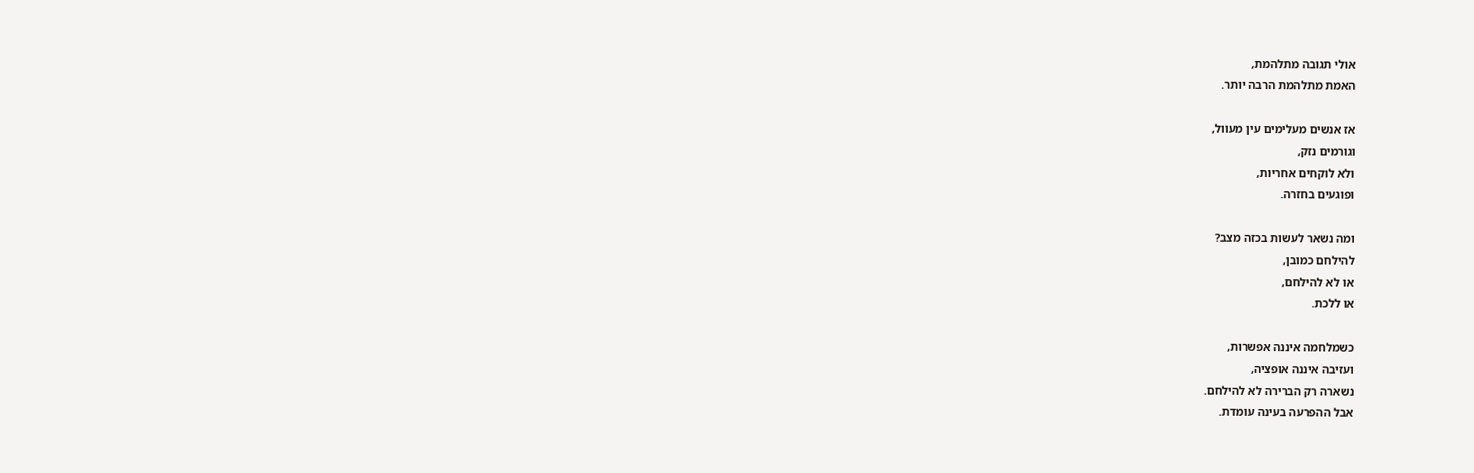אולי תגובה מתלהמת,
האמת מתלהמת הרבה יותר.

אז אנשים מעלימים עין מעוול,
וגורמים נזק,
ולא לוקחים אחריות,
ופוגעים בחזרה.

ומה נשאר לעשות בכזה מצב?
להילחם כמובן,
או לא להילחם,
או ללכת.

כשמלחמה איננה אפשרות,
ועזיבה איננה אופציה,
נשארה רק הברירה לא להילחם.
אבל ההפרעה בעינה עומדת.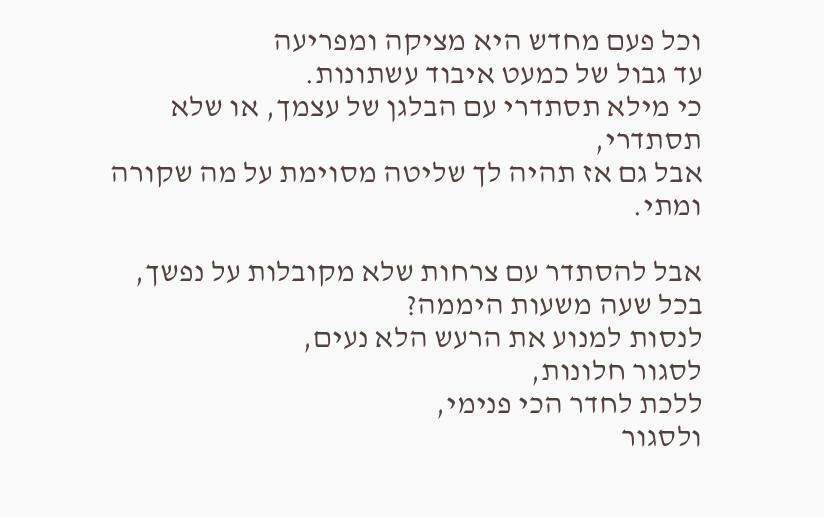וכל פעם מחדש היא מציקה ומפריעה
עד גבול של כמעט איבוד עשתונות.
כי מילא תסתדרי עם הבלגן של עצמך, או שלא תסתדרי,
אבל גם אז תהיה לך שליטה מסוימת על מה שקורה ומתי.

אבל להסתדר עם צרחות שלא מקובלות על נפשך,
בכל שעה משעות היממה?
לנסות למנוע את הרעש הלא נעים,
לסגור חלונות,
ללכת לחדר הכי פנימי,
ולסגור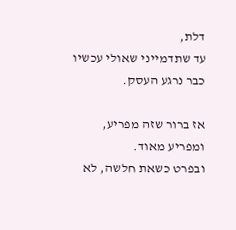דלת,
עד שתדמייני שאולי עכשיו כבר נרגע העסק.

אז ברור שזה מפריע,
ומפריע מאוד.
ובפרט כשאת חלשה, לא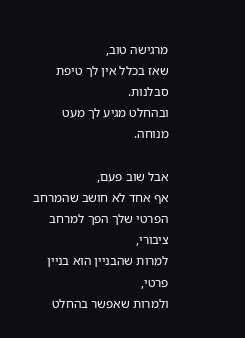מרגישה טוב,
שאז בכלל אין לך טיפת סבלנות.
ובהחלט מגיע לך מעט מנוחה.

אבל שוב פעם,
אף אחד לא חושב שהמרחב הפרטי שלך הפך למרחב ציבורי,
למרות שהבניין הוא בניין פרטי,
ולמרות שאפשר בהחלט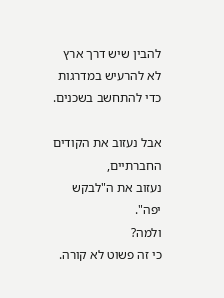להבין שיש דרך ארץ
לא להרעיש במדרגות כדי להתחשב בשכנים.

אבל נעזוב את הקודים החברתיים,
נעזוב את ה"לבקש יפה".
ולמה?
כי זה פשוט לא קורה.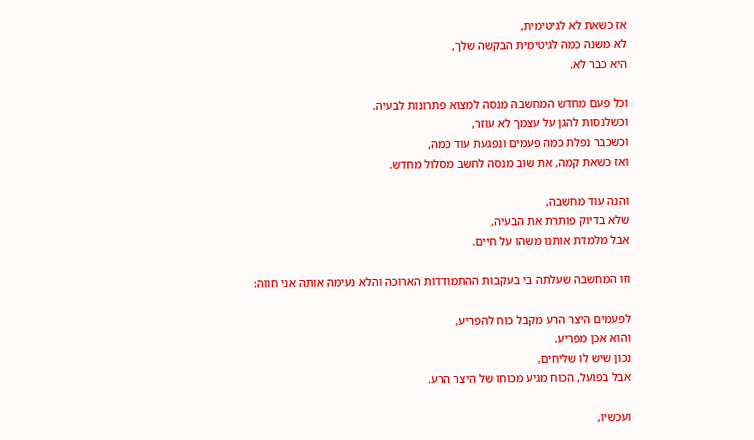אז כשאת לא לגיטימית,
לא משנה כמה לגיטימית הבקשה שלך,
היא כבר לא.

וכל פעם מחדש המחשבה מנסה למצוא פתרונות לבעיה.
וכשלנסות להגן על עצמך לא עוזר,
וכשכבר נפלת כמה פעמים ונפגעת עוד כמה,
ואז כשאת קמה, את שוב מנסה לחשב מסלול מחדש.

והנה עוד מחשבה,
שלא בדיוק פותרת את הבעיה,
אבל מלמדת אותנו משהו על חיים.

וזו המחשבה שעלתה בי בעקבות ההתמודדות הארוכה והלא נעימה אותה אני חווה:

לפעמים היצר הרע מקבל כוח להפריע,
והוא אכן מפריע.
נכון שיש לו שליחים,
אבל בפועל, הכוח מגיע מכוחו של היצר הרע.

ועכשיו,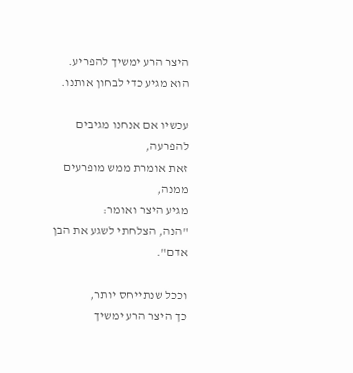היצר הרע ימשיך להפריע.
הוא מגיע כדי לבחון אותנו.

עכשיו אם אנחנו מגיבים להפרעה,
זאת אומרת ממש מופרעים ממנה,
מגיע היצר ואומר:
"הנה, הצלחתי לשגע את הבן אדם".

וככל שנתייחס יותר,
כך היצר הרע ימשיך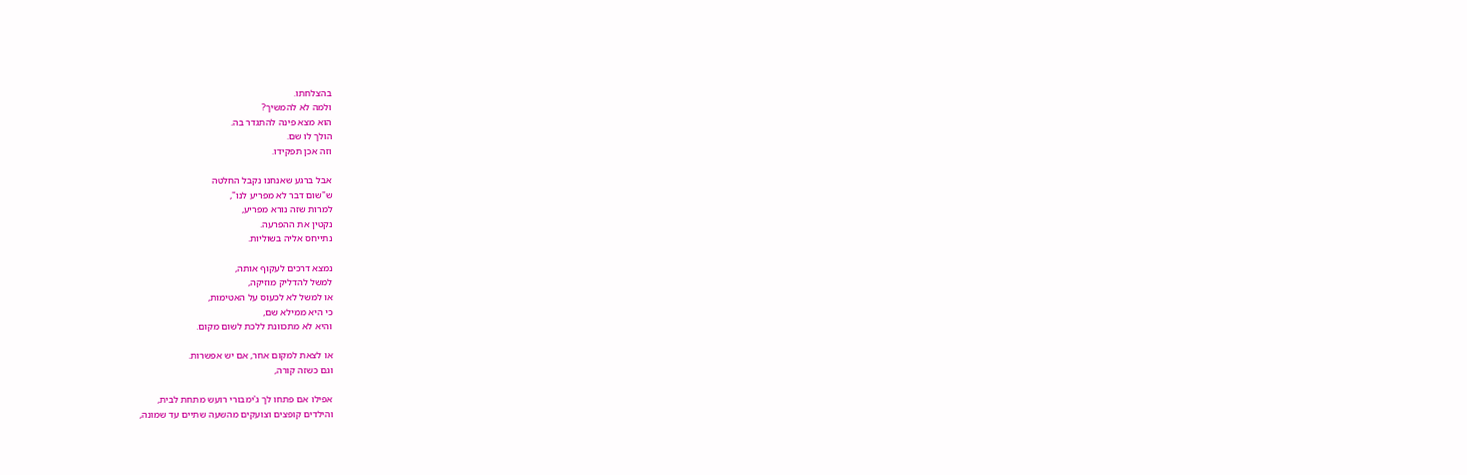בהצלחתו.
ולמה לא להמשיך?
הוא מצא פינה להתגדר בה.
הולך לו שם.
וזה אכן תפקידו.

אבל ברגע שאנחנו נקבל החלטה
ש"שום דבר לא מפריע לנו",
למרות שזה נורא מפריע,
נקטין את ההפרעה.
נתייחס אליה בשוליות.

נמצא דרכים לעקוף אותה,
למשל להדליק מוזיקה,
או למשל לא לכעוס על האטימות,
כי היא ממילא שם,
והיא לא מתכוונת ללכת לשום מקום.

או לצאת למקום אחר, אם יש אפשרות.
וגם כשזה קורה,

אפילו אם פתחו לך ג'ימבורי רועש מתחת לבית,
והילדים קופצים וצועקים מהשעה שתיים עד שמונה,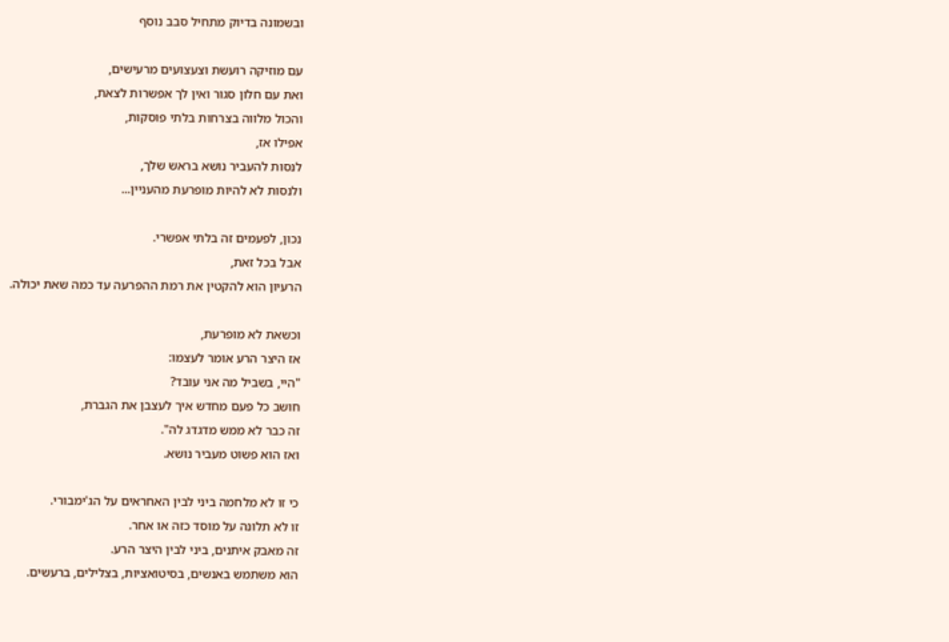ובשמונה בדיוק מתחיל סבב נוסף

עם מוזיקה רועשת וצעצועים מרעישים,
ואת עם חלון סגור ואין לך אפשרות לצאת,
והכול מלווה בצרחות בלתי פוסקות,
אפילו אז,
לנסות להעביר נושא בראש שלך,
ולנסות לא להיות מופרעת מהעניין...

נכון, לפעמים זה בלתי אפשרי.
אבל בכל זאת,
הרעיון הוא להקטין את רמת ההפרעה עד כמה שאת יכולה.

וכשאת לא מופרעת,
אז היצר הרע אומר לעצמו:
"היי, בשביל מה אני עובד?
חושב כל פעם מחדש איך לעצבן את הגברת,
זה כבר לא ממש מדגדג לה".
ואז הוא פשוט מעביר נושא.

כי זו לא מלחמה ביני לבין האחראים על הג'ימבורי.
זו לא תלונה על מוסד כזה או אחר.
זה מאבק איתנים, ביני לבין היצר הרע.
הוא משתמש באנשים, בסיטואציות, בצלילים, ברעשים.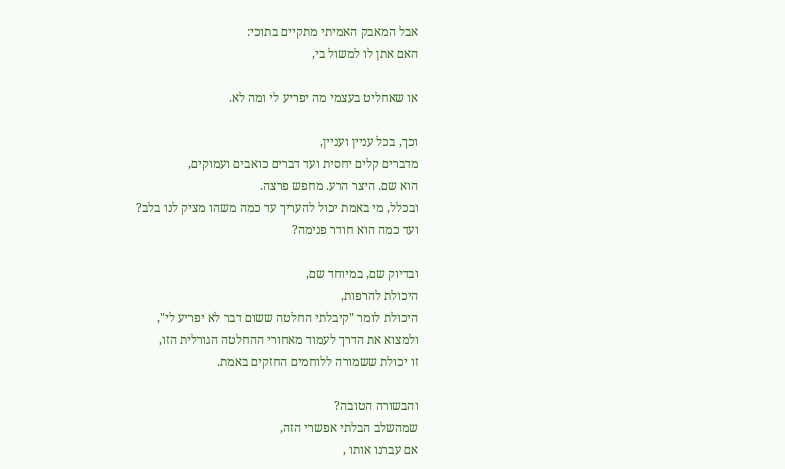אבל המאבק האמיתי מתקיים בתוכי:
האם אתן לו למשול בי,

או שאחליט בעצמי מה יפריע לי ומה לא.

וכך, בכל עניין ועניין,
מדברים קלים יחסית ועד דברים כואבים ועמוקים,
הוא שם. היצר הרע. מחפש פרצה.
ובכלל, מי באמת יכול להעריך עד כמה משהו מציק לנו בלב?
ועד כמה הוא חודר פנימה?

ובדיוק שם, במיוחד שם,
היכולת להרפות,
היכולת לומר "קיבלתי החלטה ששום דבר לא יפריע לי",
ולמצוא את הדרך לעמוד מאחורי ההחלטה הגורלית הזו,
זו יכולת ששמורה ללוחמים החזקים באמת.

והבשורה הטובה?
שמהשלב הבלתי אפשרי הזה,
אם עברנו אותו ,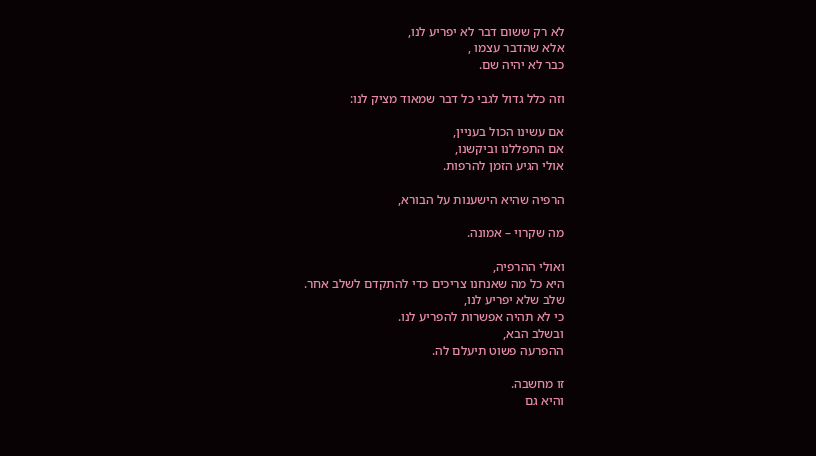לא רק ששום דבר לא יפריע לנו,
אלא שהדבר עצמו ,
כבר לא יהיה שם.

וזה כלל גדול לגבי כל דבר שמאוד מציק לנו:

אם עשינו הכול בעניין,
אם התפללנו וביקשנו,
אולי הגיע הזמן להרפות.

הרפיה שהיא הישענות על הבורא,

מה שקרוי – אמונה.

ואולי ההרפיה,
היא כל מה שאנחנו צריכים כדי להתקדם לשלב אחר.
שלב שלא יפריע לנו,
כי לא תהיה אפשרות להפריע לנו.
ובשלב הבא,
ההפרעה פשוט תיעלם לה.

זו מחשבה.
והיא גם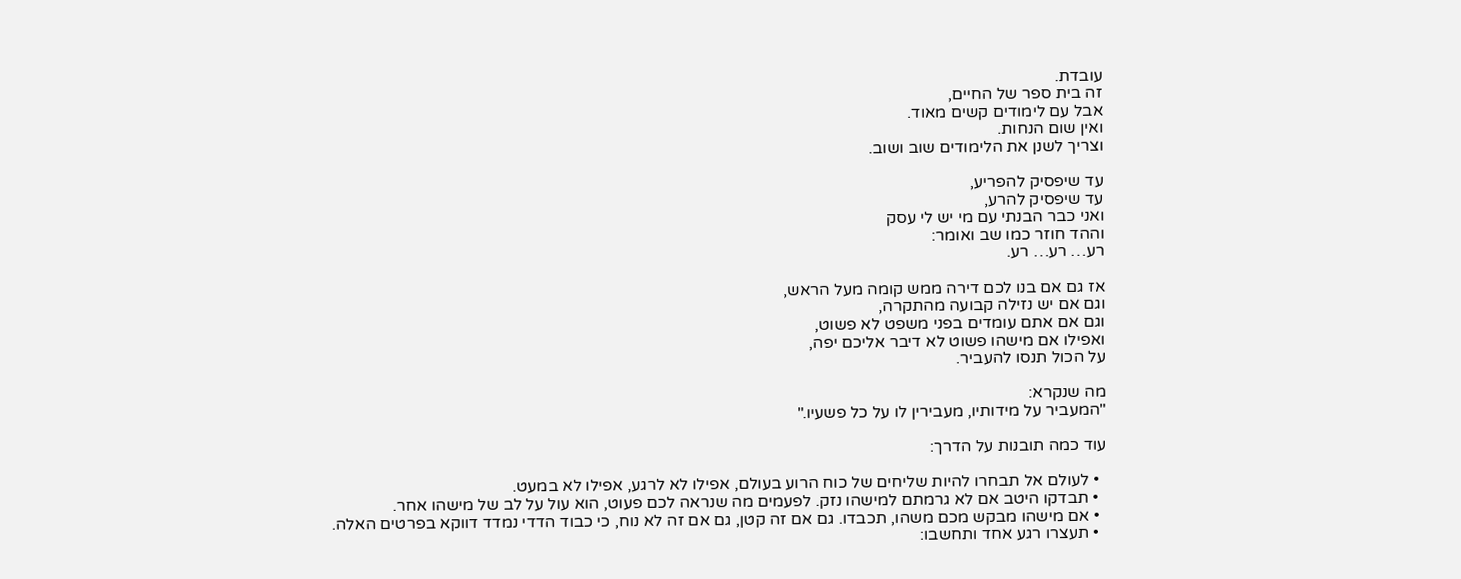עובדת.
זה בית ספר של החיים,
אבל עם לימודים קשים מאוד.
ואין שום הנחות.
וצריך לשנן את הלימודים שוב ושוב.

עד שיפסיק להפריע,
עד שיפסיק להרע,
ואני כבר הבנתי עם מי יש לי עסק
וההד חוזר כמו שב ואומר:
רע… רע… רע.

אז גם אם בנו לכם דירה ממש קומה מעל הראש,
וגם אם יש נזילה קבועה מהתקרה,
וגם אם אתם עומדים בפני משפט לא פשוט,
ואפילו אם מישהו פשוט לא דיבר אליכם יפה,
על הכול תנסו להעביר.

מה שנקרא:
"המעביר על מידותיו, מעבירין לו על כל פשעיו."

עוד כמה תובנות על הדרך:

  • לעולם אל תבחרו להיות שליחים של כוח הרוע בעולם, אפילו לא לרגע, אפילו לא במעט.
  • תבדקו היטב אם לא גרמתם למישהו נזק. לפעמים מה שנראה לכם פעוט, הוא עול על לב של מישהו אחר.
  • אם מישהו מבקש מכם משהו, תכבדו. גם אם זה קטן, גם אם זה לא נוח, כי כבוד הדדי נמדד דווקא בפרטים האלה.
  • תעצרו רגע אחד ותחשבו: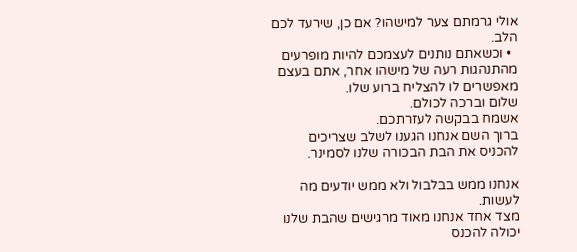אולי גרמתם צער למישהו? אם כן, שירעד לכם הלב.
  • וכשאתם נותנים לעצמכם להיות מופרעים מהתנהגות רעה של מישהו אחר, אתם בעצם מאפשרים לו להצליח ברוע שלו.
שלום וברכה לכולם.
אשמח בבקשה לעזרתכם.
ברוך השם אנחנו הגענו לשלב שצריכים להכניס את הבת הבכורה שלנו לסמינר.

אנחנו ממש בבלבול ולא ממש יודעים מה לעשות.
מצד אחד אנחנו מאוד מרגישים שהבת שלנו יכולה להכנס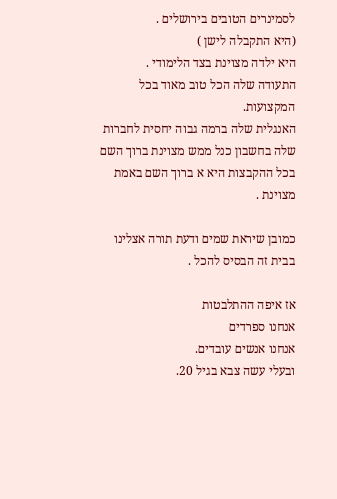לסמינרים הטובים בירושלים .
(היא התקבלה לישן )
היא ילדה מצוינת בצד הלימודי .
התעודה שלה הכל טוב מאוד בכל המקצועות.
האנגלית שלה ברמה גבוה יחסית לחברות שלה בחשבון כנל ממש מצוינת ברוך השם בכל ההקבצות היא א ברוך השם באמת מצוינת .

כמובן שיראת שמים ודעת תורה אצלינו בבית זה הבסיס להכל .

אז איפה ההתלבטות
אנחנו ספרדים
אנחנו אנשים עובדים.
ובעלי עשה צבא בגיל 20.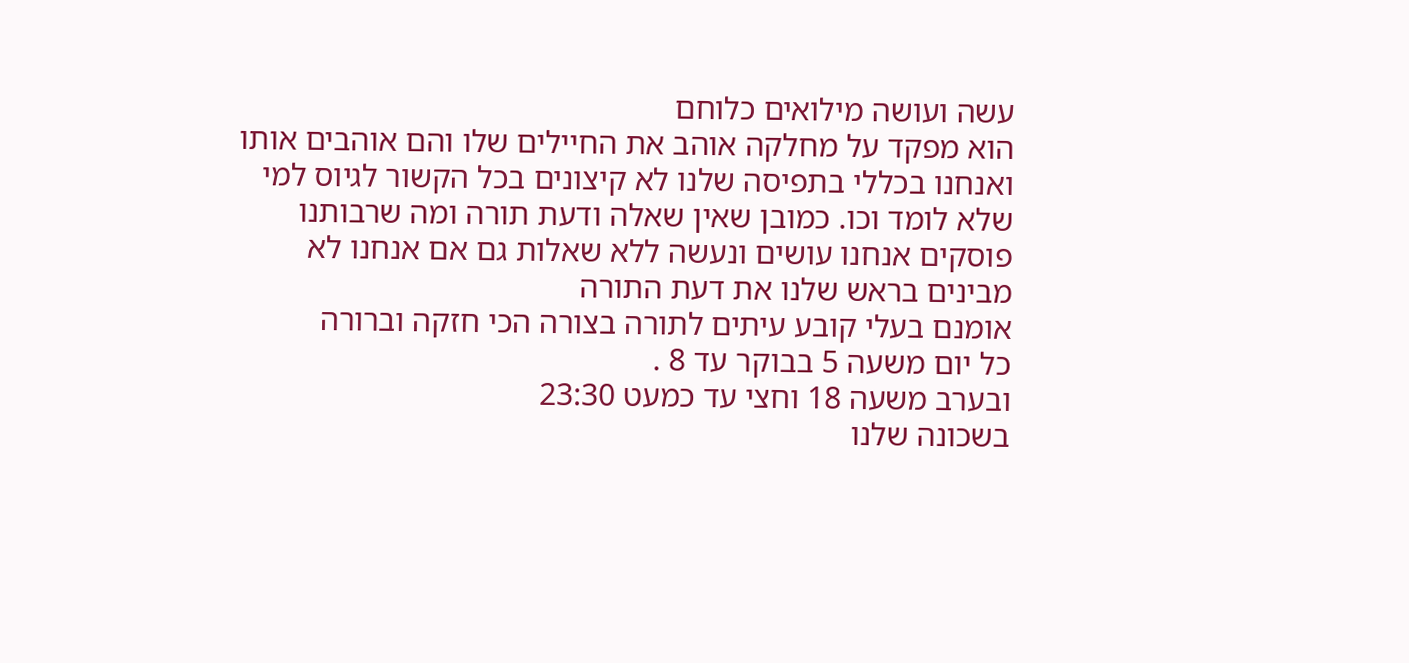עשה ועושה מילואים כלוחם
הוא מפקד על מחלקה אוהב את החיילים שלו והם אוהבים אותו
ואנחנו בכללי בתפיסה שלנו לא קיצונים בכל הקשור לגיוס למי שלא לומד וכו. כמובן שאין שאלה ודעת תורה ומה שרבותנו פוסקים אנחנו עושים ונעשה ללא שאלות גם אם אנחנו לא מבינים בראש שלנו את דעת התורה
אומנם בעלי קובע עיתים לתורה בצורה הכי חזקה וברורה
כל יום משעה 5 בבוקר עד 8 .
ובערב משעה 18 וחצי עד כמעט 23:30
בשכונה שלנו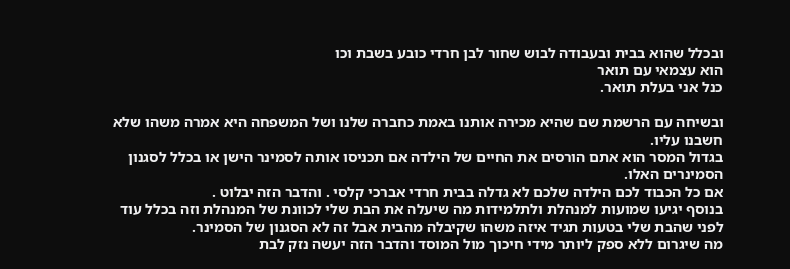ובכלל שהוא בבית ובעבודה לבוש שחור לבן חרדי כובע בשבת וכו
הוא עצמאי עם תואר
כנל אני בעלת תואר.

ובשיחה עם הרשמת שם שהיא מכירה אותנו באמת כחברה שלנו ושל המשפחה היא אמרה משהו שלא חשבנו עליו.
בגדול המסר הוא אתם הורסים את החיים של הילדה אם תכניסו אותה לסמינר הישן או בכלל לסגנון הסמינרים האלו.
אם כל הכבוד לכם הילדה שלכם לא גדלה בבית חרדי אברכי קלסי . והדבר הזה יבלוט .
בנוסף יגיעו שמועות למנהלת ולתלמידות מה שיעלה את הבת שלי לכוונת של המנהלת וזה בכלל עוד לפני שהבת שלי בטעות תגיד איזה משהו שקיבלה מהבית אבל זה לא הסגנון של הסמינר.
מה שיגרום ללא ספק ליותר מידי חיכוך מול המוסד והדבר הזה יעשה נזק לבת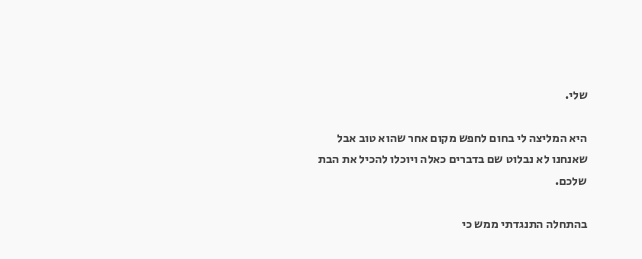שלי.

היא המליצה לי בחום לחפש מקום אחר שהוא טוב אבל שאנחנו לא נבלוט שם בדברים כאלה ויוכלו להכיל את הבת שלכם.

בהתחלה התנגדתי ממש כי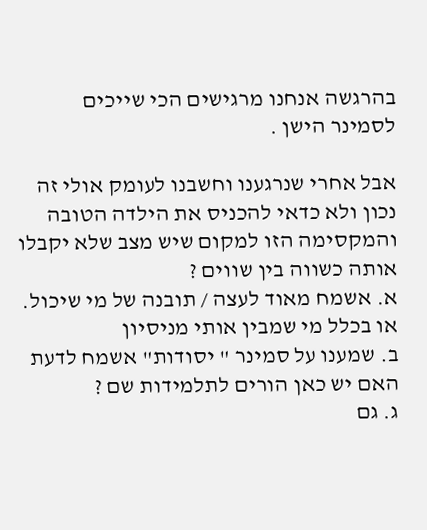בהרגשה אנחנו מרגישים הכי שייכים לסמינר הישן .

אבל אחרי שנרגענו וחשבנו לעומק אולי זה נכון ולא כדאי להכניס את הילדה הטובה והמקסימה הזו למקום שיש מצב שלא יקבלו אותה כשווה בין שווים ?
א. אשמח מאוד לעצה / תובנה של מי שיכול. או בכלל מי שמבין אותי מניסיון
ב. שמענו על סמינר " יסודות" אשמח לדעת האם יש כאן הורים לתלמידות שם ?
ג. גם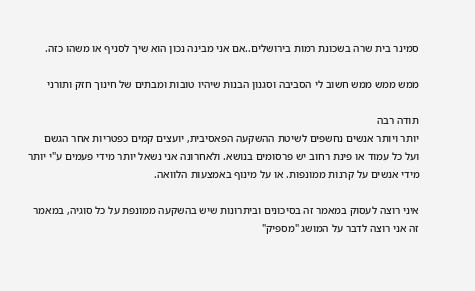סמינר בית שרה בשכונת רמות בירושלים..אם אני מבינה נכון הוא שיך לסניף או משהו כזה.

ממש ממש ממש חשוב לי הסביבה וסגנון הבנות שיהיו טובות ומבתים של חינוך חזק ותורני

תודה רבה
יותר ויותר אנשים נחשפים לשיטת ההשקעה הפאסיבית, יועצים קמים כפטריות אחר הגשם ועל כל עמוד או פינת רחוב יש פרסומים בנושא. ולאחרונה אני נשאל יותר מידי פעמים ע"י יותר מידי אנשים על קרנות ממונפות. או על מינוף באמצעות הלוואה.

איני רוצה לעסוק במאמר זה בסיכונים וביתרונות שיש בהשקעה ממונפת על כל סוגיה, במאמר זה אני רוצה לדבר על המושג "מספיק"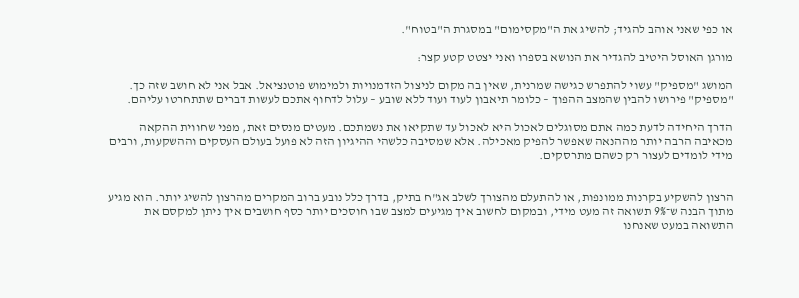או כפי שאני אוהב להגיד; להשיג את ה"מקסימום" במסגרת ה"בטוח".

מורגן האוסל היטיב להגדיר את הנושא בספרו ואני יצטט קטע קצר:

המושג "מספיק" עשוי להתפרש כגישה שמרנית, שאין בה מקום לניצול הזדמנויות ולמימוש פוטנציאל. אבל אני לא חושב שזה כך. "מספיק" פירושו להבין שהמצב ההפוך – כלומר תיאבון לעוד ועוד ללא שובע – עלול לדחוף אתכם לעשות דברים שתתחרטו עליהם.

הדרך היחידה לדעת כמה אתם מסוגלים לאכול היא לאכול עד שתקיאו את נשמתכם. מעטים מנסים זאת, מפני שחווית ההקאה מכאיבה הרבה יותר מההנאה שאפשר להפיק מאכילה. אלא שמסיבה כלשהי ההיגיון הזה לא פועל בעולם העסקים וההשקעות, ורבים מידי לומדים לעצור רק כשהם מתרסקים.


הרצון להשקיע בקרנות ממונפות, או להתעלם מהצורך לשלב אג"ח בתיק, בדרך כלל נובע ברוב המקרים מהרצון להשיג יותר. הוא מגיע מתוך הבנה ש־9% תשואה זה מעט מידי, ובמקום לחשוב איך מגיעים למצב שבו חוסכים יותר כסף חושבים איך ניתן למקסם את התשואה במעט שאנחנו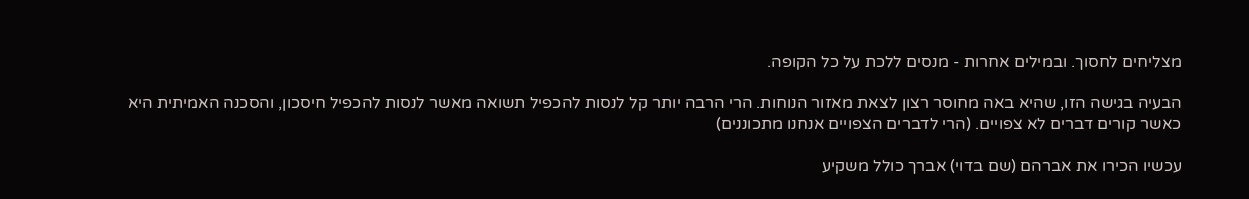מצליחים לחסוך. ובמילים אחרות - מנסים ללכת על כל הקופה.

הבעיה בגישה הזו, שהיא באה מחוסר רצון לצאת מאזור הנוחות. הרי הרבה יותר קל לנסות להכפיל תשואה מאשר לנסות להכפיל חיסכון, והסכנה האמיתית היא כאשר קורים דברים לא צפויים. (הרי לדברים הצפויים אנחנו מתכוננים)

עכשיו הכירו את אברהם (שם בדוי) אברך כולל משקיע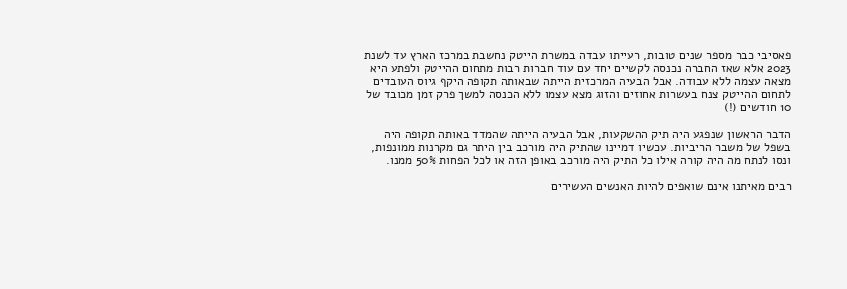פאסיבי כבר מספר שנים טובות, רעייתו עבדה במשרת הייטק נחשבת במרכז הארץ עד לשנת 2023 אלא שאז החברה נכנסה לקשיים יחד עם עוד חברות רבות מתחום ההייטק ולפתע היא מצאה עצמה ללא עבודה. אבל הבעיה המרכזית הייתה שבאותה תקופה היקף גיוס העובדים לתחום ההייטק צנח בעשרות אחוזים והזוג מצא עצמו ללא הכנסה למשך פרק זמן מכובד של 10 חודשים (!)

הדבר הראשון שנפגע היה תיק ההשקעות, אבל הבעיה הייתה שהמדד באותה תקופה היה בשפל של משבר הריביות. עכשיו דמיינו שהתיק היה מורכב בין היתר גם מקרנות ממונפות, ונסו לנתח מה היה קורה אילו כל התיק היה מורכב באופן הזה או לכל הפחות 50% ממנו.

רבים מאיתנו אינם שואפים להיות האנשים העשירים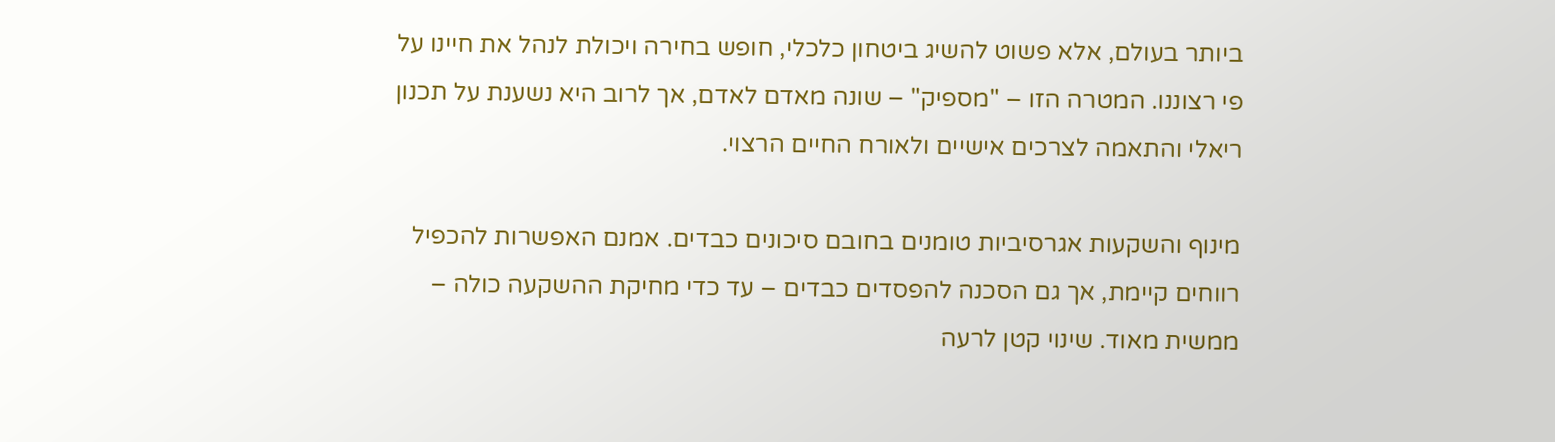ביותר בעולם, אלא פשוט להשיג ביטחון כלכלי, חופש בחירה ויכולת לנהל את חיינו על פי רצוננו. המטרה הזו – "מספיק" – שונה מאדם לאדם, אך לרוב היא נשענת על תכנון ריאלי והתאמה לצרכים אישיים ולאורח החיים הרצוי.

מינוף והשקעות אגרסיביות טומנים בחובם סיכונים כבדים. אמנם האפשרות להכפיל רווחים קיימת, אך גם הסכנה להפסדים כבדים – עד כדי מחיקת ההשקעה כולה – ממשית מאוד. שינוי קטן לרעה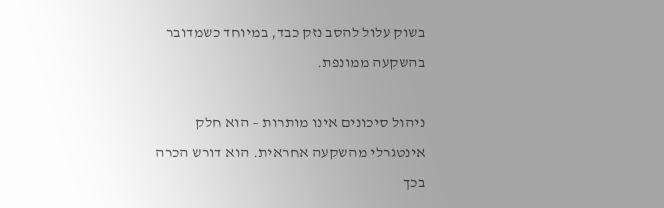בשוק עלול להסב נזק כבד, במיוחד כשמדובר בהשקעה ממונפת.

ניהול סיכונים אינו מותרות – הוא חלק אינטגרלי מהשקעה אחראית. הוא דורש הכרה בכך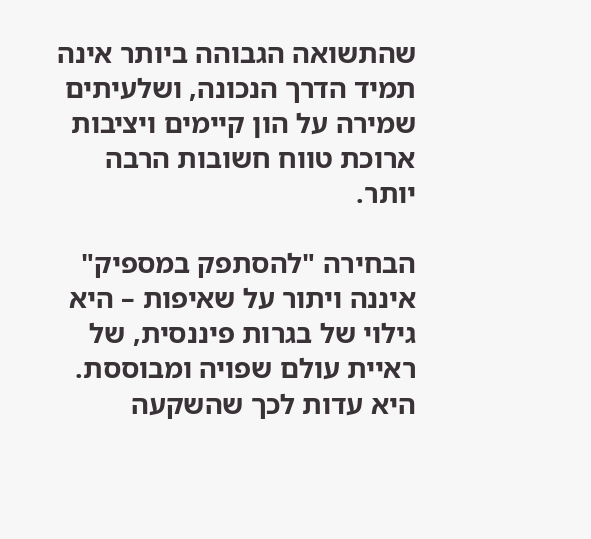שהתשואה הגבוהה ביותר אינה תמיד הדרך הנכונה, ושלעיתים שמירה על הון קיימים ויציבות ארוכת טווח חשובות הרבה יותר.

הבחירה "להסתפק במספיק" איננה ויתור על שאיפות – היא גילוי של בגרות פיננסית, של ראיית עולם שפויה ומבוססת. היא עדות לכך שהשקעה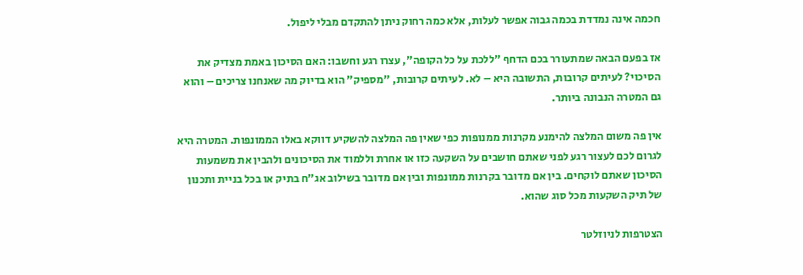חכמה אינה נמדדת בכמה גבוה אפשר לעלות, אלא כמה רחוק ניתן להתקדם מבלי ליפול.

אז בפעם הבאה שמתעורר בכם הדחף "ללכת על כל הקופה", עצרו רגע וחשבו: האם הסיכון באמת מצדיק את הסיכוי? לעיתים קרובות, התשובה היא – לא. לעיתים קרובות, "מספיק" הוא בדיוק מה שאנחנו צריכים – והוא גם המטרה הנבונה ביותר.

אין פה משום המלצה להימנע מקרנות ממנופות כפי שאין פה המלצה להשקיע דווקא באלו הממונפות. המטרה היא לגרום לכם לעצור רגע לפני שאתם חושבים על השקעה כזו או אחרת וללמוד את הסיכונים ולהבין את משמעות הסיכון שאתם לוקחים. בין אם מדובר בקרנות ממונפות ובין אם מדובר בשילוב אג"ח בתיק או בכל בניית ותכנון של תיק השקעות מכל סוג שהוא.

הצטרפות לניוזלטר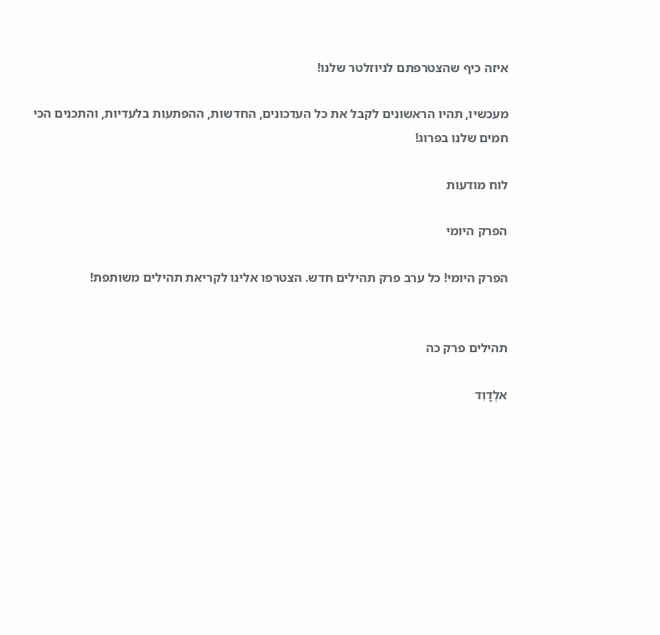איזה כיף שהצטרפתם לניוזלטר שלנו!

מעכשיו, תהיו הראשונים לקבל את כל העדכונים, החדשות, ההפתעות בלעדיות, והתכנים הכי חמים שלנו בפרוג!

לוח מודעות

הפרק היומי

הפרק היומי! כל ערב פרק תהילים חדש. הצטרפו אלינו לקריאת תהילים משותפת!


תהילים פרק כה

אלְדָוִד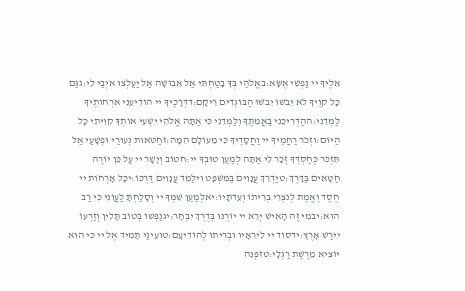אֵלֶיךָ יי נַפְשִׁי אֶשָּׂא:באֱלֹהַי בְּךָ בָטַחְתִּי אַל אֵבוֹשָׁה אַל יַעַלְצוּ אֹיְבַי לִי:גגַּם כָּל קוֶֹיךָ לֹא יֵבֹשׁוּ יֵבֹשׁוּ הַבּוֹגְדִים רֵיקָם:דדְּרָכֶיךָ יי הוֹדִיעֵנִי אֹרְחוֹתֶיךָ לַמְּדֵנִי:ההַדְרִיכֵנִי בַאֲמִתֶּךָ וְלַמְּדֵנִי כִּי אַתָּה אֱלֹהֵי יִשְׁעִי אוֹתְךָ קִוִּיתִי כָּל הַיּוֹם:וזְכֹר רַחֲמֶיךָ יי וַחֲסָדֶיךָ כִּי מֵעוֹלָם הֵמָּה:זחַטֹּאות נְעוּרַי וּפְשָׁעַי אַל תִּזְכֹּר כְּחַסְדְּךָ זְכָר לִי אַתָּה לְמַעַן טוּבְךָ יי:חטוֹב וְיָשָׁר יי עַל כֵּן יוֹרֶה חַטָּאִים בַּדָּרֶךְ:טיַדְרֵךְ עֲנָוִים בַּמִּשְׁפָּט וִילַמֵּד עֲנָוִים דַּרְכּוֹ:יכָּל אָרְחוֹת יי חֶסֶד וֶאֱמֶת לְנֹצְרֵי בְרִיתוֹ וְעֵדֹתָיו:יאלְמַעַן שִׁמְךָ יי וְסָלַחְתָּ לַעֲוֹנִי כִּי רַב הוּא:יבמִי זֶה הָאִישׁ יְרֵא יי יוֹרֶנּוּ בְּדֶרֶךְ יִבְחָר:יגנַפְשׁוֹ בְּטוֹב תָּלִין וְזַרְעוֹ יִירַשׁ אָרֶץ:ידסוֹד יי לִירֵאָיו וּבְרִיתוֹ לְהוֹדִיעָם:טועֵינַי תָּמִיד אֶל יי כִּי הוּא יוֹצִיא מֵרֶשֶׁת רַגְלָי:טזפְּנֵה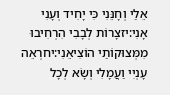אֵלַי וְחָנֵּנִי כִּי יָחִיד וְעָנִי אָנִי:יזצָרוֹת לְבָבִי הִרְחִיבוּ מִמְּצוּקוֹתַי הוֹצִיאֵנִי:יחרְאֵה עָנְיִי וַעֲמָלִי וְשָׂא לְכָל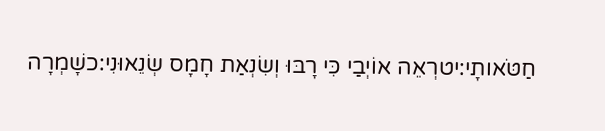חַטֹּאותָי:יטרְאֵה אוֹיְבַי כִּי רָבּוּ וְשִׂנְאַת חָמָס שְׂנֵאוּנִי:כשָׁמְרָה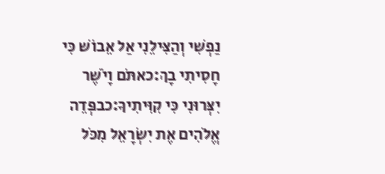נַפְשִׁי וְהַצִּילֵנִי אַל אֵבוֹשׁ כִּי חָסִיתִי בָךְ:כאתֹּם וָיֹשֶׁר יִצְּרוּנִי כִּי קִוִּיתִיךָ:כבפְּדֵה אֱלֹהִים אֶת יִשְׂרָאֵל מִכֹּל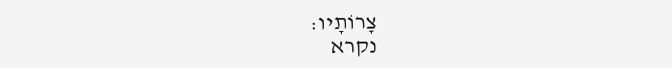צָרוֹתָיו:
נקרא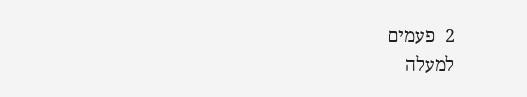2  פעמים
למעלה